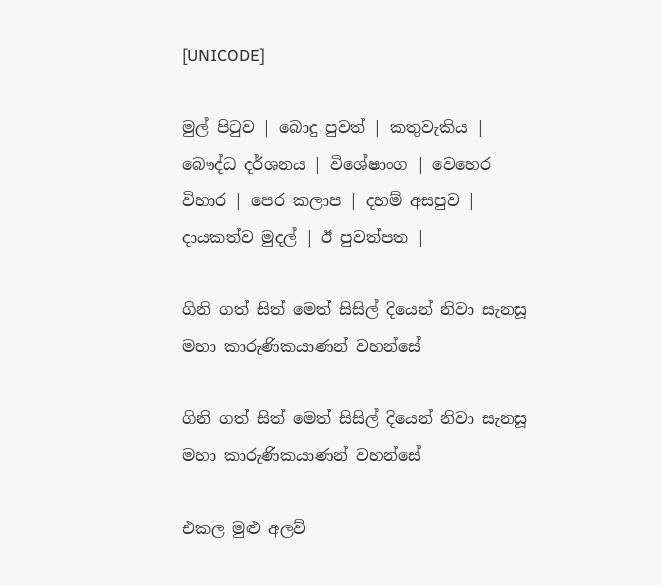[UNICODE]

මුල් පිටුව | බොදු පුවත් | කතුවැකිය | බෞද්ධ දර්ශනය | විශේෂාංග | වෙහෙර විහාර | පෙර කලාප | දහම් අසපුව | දායකත්ව මුදල් | ඊ පුවත්පත |

ගිනි ගත් සිත් මෙත් සිසිල් දියෙන් නිවා සැනසූ මහා කාරුණිකයාණන් වහන්සේ

ගිනි ගත් සිත් මෙත් සිසිල් දියෙන් නිවා සැනසූ මහා කාරුණිකයාණන් වහන්සේ

එකල මුළු අලව්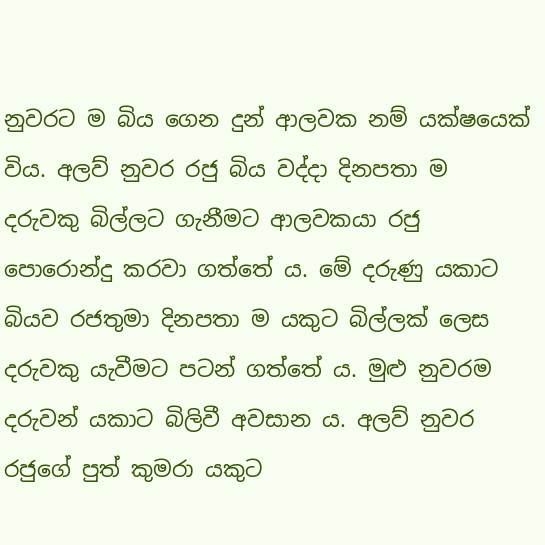නුවරට ම බිය ගෙන දුන් ආලවක නම් යක්ෂයෙක් විය. අලව් නුවර රජු බිය වද්දා දිනපතා ම දරුවකු බිල්ලට ගැනීමට ආලවකයා රජු පොරොන්දු කරවා ගත්තේ ය. මේ දරුණු යකාට බියව රජතුමා දිනපතා ම යකුට බිල්ලක් ලෙස දරුවකු යැවීමට පටන් ගත්තේ ය. මුළු නුවරම දරුවන් යකාට බිලිවී අවසාන ය. අලව් නුවර රජුගේ පුත් කුමරා යකුට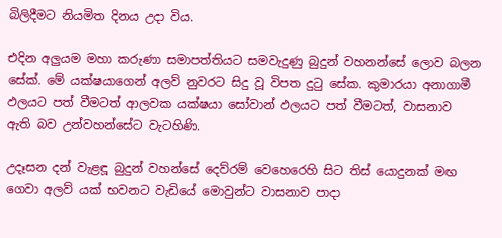බිලිදීමට නියමිත දිනය උදා විය.

එදින අලුයම මහා කරුණා සමාපත්තියට සමවැදුණු බුදුන් වහනන්සේ ලොව බලන සේක්. මේ යක්ෂයාගෙන් අලව් නුවරට සිදු වූ විපත දුටු සේක. කුමාරයා අනාගාමී ඵලයට පත් වීමටත් ආලවක යක්ෂයා සෝවාන් ඵලයට පත් වීමටත්, වාසනාව ඇති බව උන්වහන්සේට වැටහිණි.

උදෑසන දන් වැළඳූ බුදුන් වහන්සේ දෙව්රම් වෙහෙරෙහි සිට තිස් යොදුනක් මඟ ගෙවා අලව් යක් භවනට වැඩියේ මොවුන්ට වාසනාව පාදා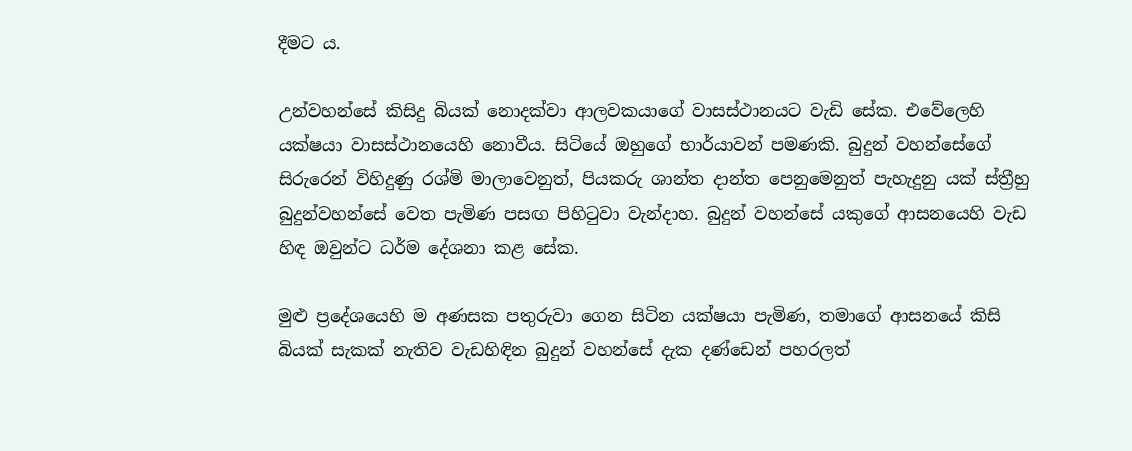දීමට ය.

උන්වහන්සේ කිසිදු බියක් නොදක්වා ආලවකයාගේ වාසස්ථානයට වැඩි සේක. එවේලෙහි යක්ෂයා වාසස්ථානයෙහි නොවීය. සිටියේ ඔහුගේ භාර්යාවන් පමණකි. බුදුන් වහන්සේගේ සිරුරෙන් විහිදුණු රශ්මි මාලාවෙනුත්, පියකරු ශාන්ත දාන්ත පෙනුමෙනුත් පැහැදුනු යක් ස්ත්‍රීහු බුදුන්වහන්සේ වෙත පැමිණ පසඟ පිහිටුවා වැන්දාහ. බුදුන් වහන්සේ යකුගේ ආසනයෙහි වැඩ හිඳ ඔවුන්ට ධර්ම දේශනා කළ සේක.

මුළු ප්‍රදේශයෙහි ම අණසක පතුරුවා ගෙන සිටින යක්ෂයා පැමිණ, තමාගේ ආසනයේ කිසි බියක් සැකක් නැතිව වැඩහිඳින බුදුන් වහන්සේ දැක දණ්ඩෙන් පහරලත්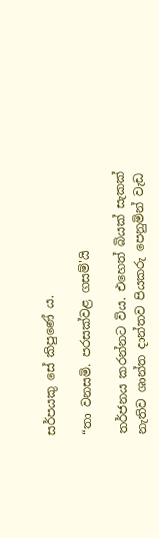සර්පයකු සේ කිපුණේ ය.

“තා වනසමි. පරසක්වළ ගසම්'යි

තර්ජනය කරන්නට විය. එහෙත් බියක් සැකක් නැතිව ශාන්ත දාන්තව පියකරු පෙනුමින් වැඩ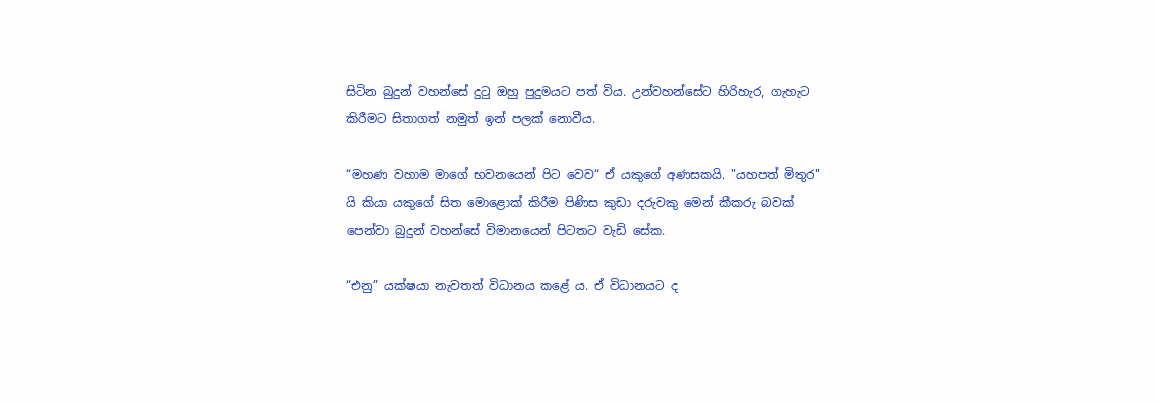සිටින බුදුන් වහන්සේ දුටු ඔහු පුදුමයට පත් විය. උන්වහන්සේට හිරිහැර, ගැහැට කිරීමට සිතාගත් නමුත් ඉන් පලක් නොවීය.

“මහණ වහාම මාගේ භවනයෙන් පිට වෙව“ ඒ යකුගේ අණසකයි. "යහපත් මිතුර" යි කියා යකුගේ සිත මොළොක් කිරීම පිණිස කුඩා දරුවකු මෙන් කීකරු බවක් පෙන්වා බුදුන් වහන්සේ විමානයෙන් පිටතට වැඩි සේක.

“එනු” යක්ෂයා නැවතත් විධානය කළේ ය. ඒ විධානයට ද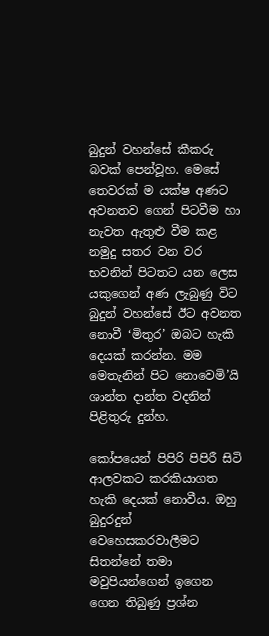බුදුන් වහන්සේ කීකරු බවක් පෙන්වූහ. මෙසේ තෙවරක් ම යක්ෂ අණට අවනතව ගෙන් පිටවීම හා නැවත ඇතුළු වීම කළ නමුදු සතර වන වර භවනින් පිටතට යන ලෙස යකුගෙන් අණ ලැබුණු විට බුදුන් වහන්සේ ඊට අවනත නොවී ‘මිතුර’ ඔබට හැකි දෙයක් කරන්න. මම මෙතැනින් පිට නොවෙමි’යි ශාන්ත දාන්ත වදනින් පිළිතුරු දුන්හ.

කෝපයෙන් පිපිරි පිපිරී සිටි ආලවකට කරකියාගත හැකි දෙයක් නොවීය. ඔහු බුදුරදුන් වෙහෙසකරවාලීමට සිතන්නේ තමා මවුපියන්ගෙන් ඉගෙන ගෙන තිබුණු ප්‍රශ්න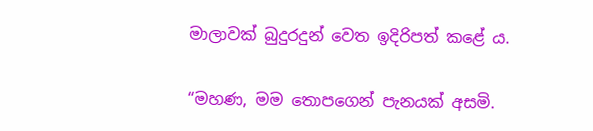මාලාවක් බුදුරදුන් වෙත ඉදිරිපත් කළේ ය.

“මහණ, මම තොපගෙන් පැනයක් අසමි.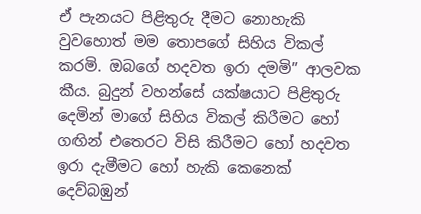ඒ පැනයට පිළිතුරු දීමට නොහැකි වුවහොත් මම තොපගේ සිහිය විකල් කරමි. ඔබගේ හදවත ඉරා දමමි” ආලවක කීය. බුදුන් වහන්සේ යක්ෂයාට පිළිතුරු දෙමින් මාගේ සිහිය විකල් කිරීමට හෝ ගඟින් එතෙරට විසි කිරීමට හෝ හදවත ඉරා දැමීමට හෝ හැකි කෙනෙක් දෙව්බඹුන්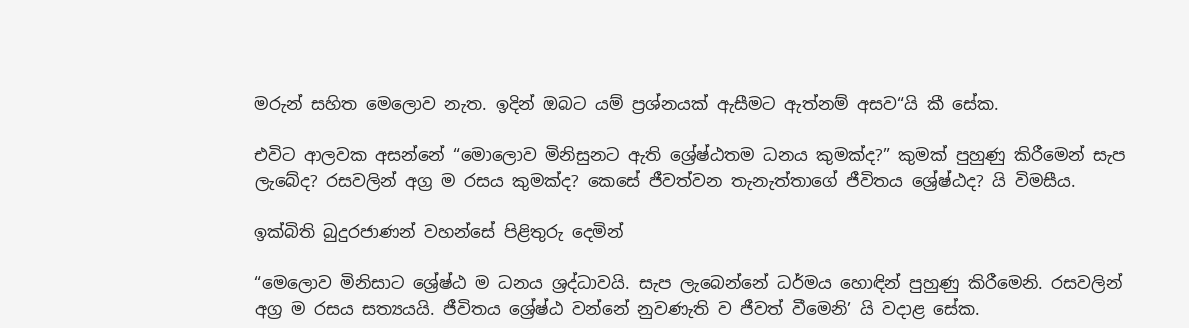මරුන් සහිත මෙලොව නැත. ඉදින් ඔබට යම් ප්‍රශ්නයක් ඇසීමට ඇත්නම් අසව“යි කී සේක.

එවිට ආලවක අසන්නේ “මොලොව මිනිසුනට ඇති ශ්‍රේෂ්ඨතම ධනය කුමක්ද?” කුමක් පුහුණු කිරීමෙන් සැප ලැබේද? රසවලින් අග්‍ර ම රසය කුමක්ද? කෙසේ ජීවත්වන තැනැත්තාගේ ජීවිතය ශ්‍රේෂ්ඨද? යි විමසීය.

ඉක්බිති බුදුරජාණන් වහන්සේ පිළිතුරු දෙමින්

“මෙලොව මිනිසාට ශ්‍රේෂ්ඨ ම ධනය ශ්‍රද්ධාවයි. සැප ලැබෙන්නේ ධර්මය හොඳින් පුහුණු කිරීමෙනි. රසවලින් අග්‍ර ම රසය සත්‍යයයි. ජීවිතය ශ්‍රේෂ්ඨ වන්නේ නුවණැති ව ජීවත් වීමෙනි’ යි වදාළ සේක.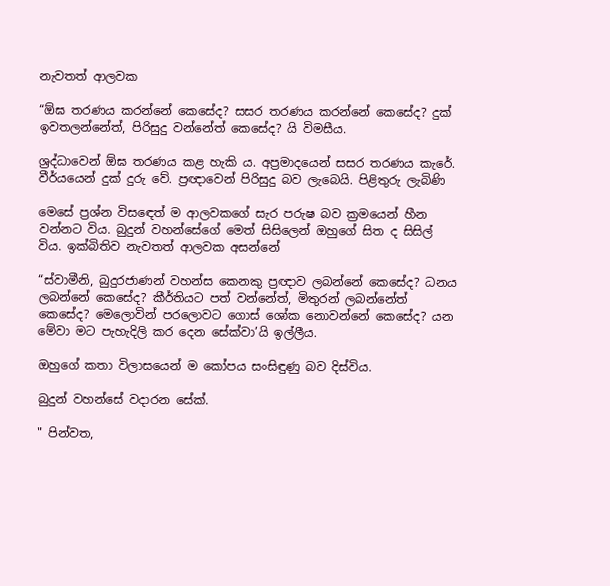නැවතත් ආලවක

“ඕඝ තරණය කරන්නේ කෙසේද? සසර තරණය කරන්නේ කෙසේද? දුක් ඉවතලන්නේත්, පිරිසුදු වන්නේත් කෙසේද? යි විමසීය.

ශ්‍රද්ධාවෙන් ඕඝ තරණය කළ හැකි ය. අප්‍රමාදයෙන් සසර තරණය කැරේ. වීර්යයෙන් දුක් දුරු වේ. ප්‍රඥාවෙන් පිරිසුදු බව ලැබෙයි. පිළිතුරු ලැබිණි

මෙසේ ප්‍රශ්න විසඳෙත් ම ආලවකගේ සැර පරුෂ බව ක්‍රමයෙන් හීන වන්නට විය. බුදුන් වහන්සේගේ මෙත් සිසිලෙන් ඔහුගේ සිත ද සිසිල් විය. ඉක්බිතිව නැවතත් ආලවක අසන්නේ

“ස්වාමීනි, බුදුරජාණන් වහන්ස කෙනකු ප්‍රඥාව ලබන්නේ කෙසේද? ධනය ලබන්නේ කෙසේද? කීර්තියට පත් වන්නේත්, මිතුරන් ලබන්නේත් කෙසේද? මෙලොවින් පරලොවට ගොස් ශෝක නොවන්නේ කෙසේද? යන මේවා මට පැහැදිලි කර දෙන සේක්වා’යි ඉල්ලීය.

ඔහුගේ කතා විලාසයෙන් ම කෝපය සංසිඳුණු බව දිස්විය.

බුදුන් වහන්සේ වදාරන සේක්.

" පින්වත,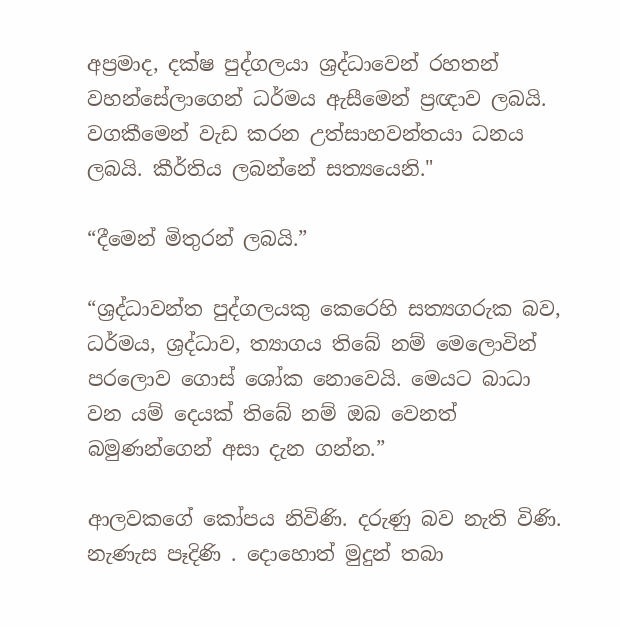අප්‍රමාද, දක්ෂ පුද්ගලයා ශ්‍රද්ධාවෙන් රහතන් වහන්සේලාගෙන් ධර්මය ඇසීමෙන් ප්‍රඥාව ලබයි. වගකීමෙන් වැඩ කරන උත්සාහවන්තයා ධනය ලබයි. කීර්තිය ලබන්නේ සත්‍යයෙනි."

“දීමෙන් මිතුරන් ලබයි.”

“ශ්‍රද්ධාවන්ත පුද්ගලයකු කෙරෙහි සත්‍යගරුක බව, ධර්මය, ශ්‍රද්ධාව, ත්‍යාගය තිබේ නම් මෙලොවින් පරලොව ගොස් ශෝක නොවෙයි. මෙයට බාධා වන යම් දෙයක් තිබේ නම් ඔබ වෙනත් බමුණන්ගෙන් අසා දැන ගන්න.”

ආලවකගේ කෝපය නිවිණි. දරුණු බව නැති විණි. නැණැස පෑදිණි . දොහොත් මුදුන් තබා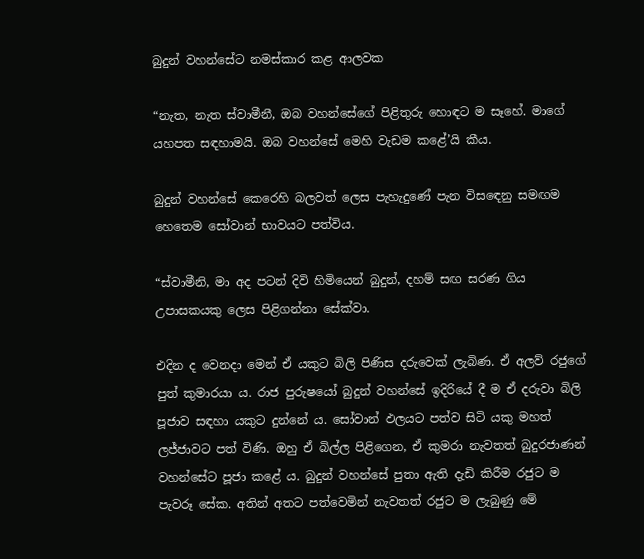බුදුන් වහන්සේට නමස්කාර කළ ආලවක

“නැත, නැත ස්වාමීනී, ඔබ වහන්සේගේ පිළිතුරු හොඳට ම සෑහේ. මාගේ යහපත සඳහාමයි. ඔබ වහන්සේ මෙහි වැඩම කළේ’යි කීය.

බුදුන් වහන්සේ කෙරෙහි බලවත් ලෙස පැහැදුණේ පැන විසඳෙනු සමඟම හෙතෙම සෝවාන් භාවයට පත්විය.

“ස්වාමීනි, මා අද පටන් දිවි හිමියෙන් බුදුන්, දහම් සඟ සරණ ගිය උපාසකයකු ලෙස පිළිගන්නා සේක්වා.

එදින ද වෙනදා මෙන් ඒ යකුට බිලි පිණිස දරුවෙක් ලැබිණ. ඒ අලව් රජුගේ පුත් කුමාරයා ය. රාජ පුරුෂයෝ බුදුන් වහන්සේ ඉදිරියේ දී ම ඒ දරුවා බිලි පූජාව සඳහා යකුට දුන්නේ ය. සෝවාන් ඵලයට පත්ව සිටි යකු මහත් ලජ්ජාවට පත් විණි. ඔහු ඒ බිල්ල පිළිගෙන, ඒ කුමරා නැවතත් බුදුරජාණන් වහන්සේට පූජා කළේ ය. බුදුන් වහන්සේ පුතා ඇති දැඩි කිරීම රජුට ම පැවරූ සේක. අතින් අතට පත්වෙමින් නැවතත් රජුට ම ලැබුණු මේ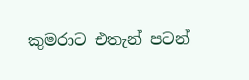කුමරාට එතැන් පටන්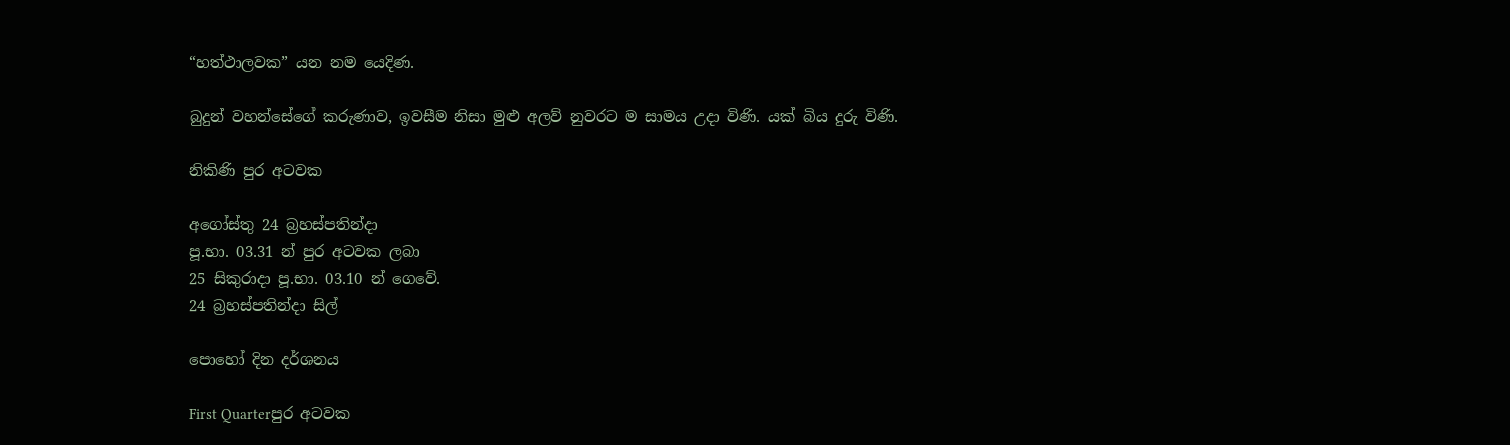“හත්ථාලවක” යන නම යෙදිණ.

බුදුන් වහන්සේගේ කරුණාව, ඉවසීම නිසා මුළු අලව් නුවරට ම සාමය උදා විණි. යක් බිය දුරු විණි.

නිකිණි පුර අටවක

අගෝස්තු 24 බ්‍රහස්පතින්දා
පූ.භා. 03.31 න් පුර අටවක ලබා
25 සිකුරාදා පූ.භා. 03.10 න් ගෙවේ.
24 බ්‍රහස්පතින්දා සිල්

පොහෝ දින දර්ශනය

First Quarterපුර අටවක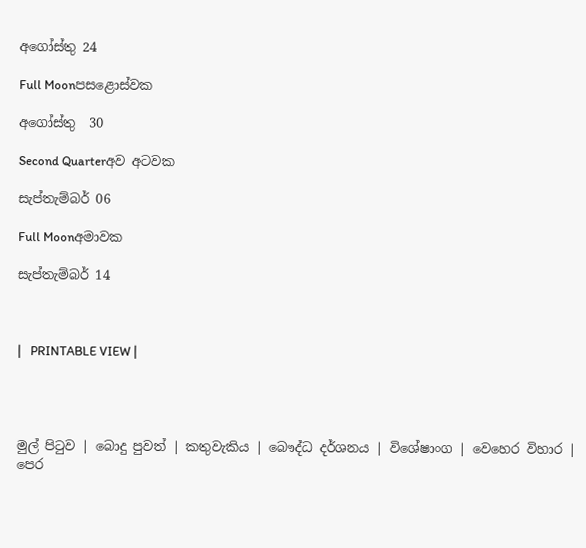අගෝස්තු 24

Full Moonපසළොස්වක

අගෝස්තු  30

Second Quarterඅව අටවක

සැප්තැම්බර් 06

Full Moonඅමාවක

සැප්තැම්බර් 14



|   PRINTABLE VIEW |




මුල් පිටුව | බොදු පුවත් | කතුවැකිය | බෞද්ධ දර්ශනය | විශේෂාංග | වෙහෙර විහාර | පෙර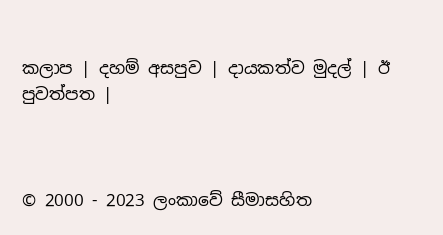කලාප | දහම් අසපුව | දායකත්ව මුදල් | ඊ පුවත්පත |



© 2000 - 2023 ලංකාවේ සීමාසහිත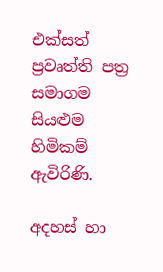එක්සත් ප්‍රවෘත්ති පත්‍ර සමාගම
සියළුම හිමිකම් ඇවිරිණි.

අදහස් හා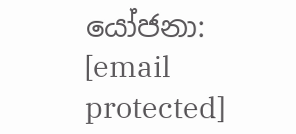යෝජනා: [email protected]